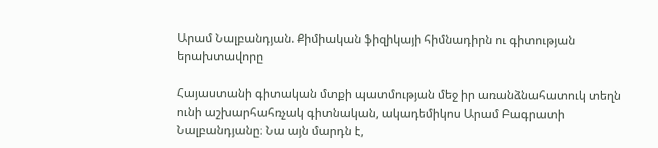Արամ Նալբանդյան. Քիմիական ֆիզիկայի հիմնադիրն ու գիտության երախտավորը

Հայաստանի գիտական մտքի պատմության մեջ իր առանձնահատուկ տեղն ունի աշխարհահռչակ գիտնական, ակադեմիկոս Արամ Բագրատի Նալբանդյանը։ Նա այն մարդն է,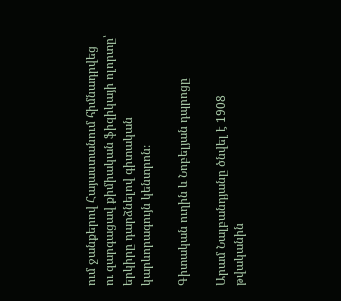ում ջանքերով Հայաստանում հիմնադրվեց ու զարգացավ քիմիական ֆիզիկայի ոլորտը՝ երկիրը դարձնելով գիտական կարևորագույն կենտրոն։

Գիտական ուղին և Նոբելյան դպրոցը

Արամ Նալբանդյանը ծնվել է 1908 թվականին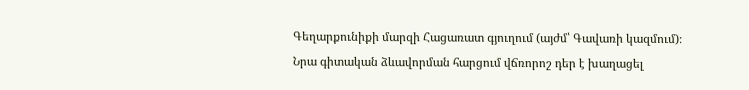Գեղարքունիքի մարզի Հացառատ գյուղում (այժմ՝ Գավառի կազմում)։ Նրա գիտական ձևավորման հարցում վճռորոշ դեր է խաղացել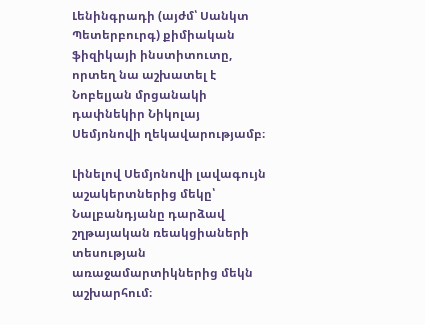Լենինգրադի (այժմ՝ Սանկտ Պետերբուրգ) քիմիական ֆիզիկայի ինստիտուտը, որտեղ նա աշխատել է Նոբելյան մրցանակի դափնեկիր Նիկոլայ Սեմյոնովի ղեկավարությամբ։

Լինելով Սեմյոնովի լավագույն աշակերտներից մեկը՝ Նալբանդյանը դարձավ շղթայական ռեակցիաների տեսության առաջամարտիկներից մեկն աշխարհում։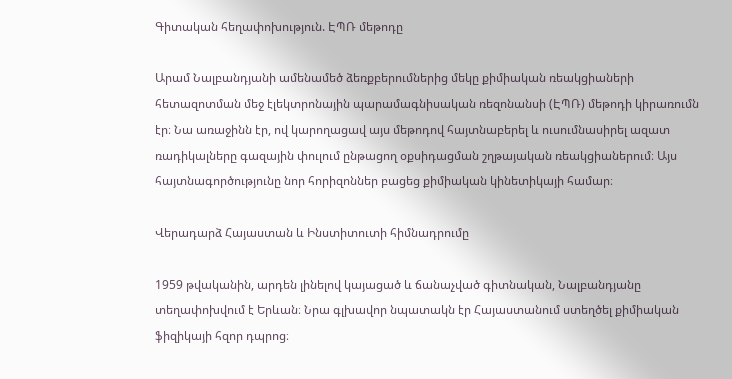Գիտական հեղափոխություն. ԷՊՌ մեթոդը

Արամ Նալբանդյանի ամենամեծ ձեռքբերումներից մեկը քիմիական ռեակցիաների հետազոտման մեջ էլեկտրոնային պարամագնիսական ռեզոնանսի (ԷՊՌ) մեթոդի կիրառումն էր։ Նա առաջինն էր, ով կարողացավ այս մեթոդով հայտնաբերել և ուսումնասիրել ազատ ռադիկալները գազային փուլում ընթացող օքսիդացման շղթայական ռեակցիաներում։ Այս հայտնագործությունը նոր հորիզոններ բացեց քիմիական կինետիկայի համար։

Վերադարձ Հայաստան և Ինստիտուտի հիմնադրումը

1959 թվականին, արդեն լինելով կայացած և ճանաչված գիտնական, Նալբանդյանը տեղափոխվում է Երևան։ Նրա գլխավոր նպատակն էր Հայաստանում ստեղծել քիմիական ֆիզիկայի հզոր դպրոց։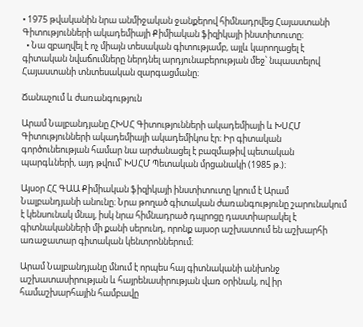• 1975 թվականին նրա անմիջական ջանքերով հիմնադրվեց Հայաստանի Գիտությունների ակադեմիայի Քիմիական ֆիզիկայի ինստիտուտը։
  • Նա զբաղվել է ոչ միայն տեսական գիտությամբ, այլև կարողացել է գիտական նվաճումները ներդնել արդյունաբերության մեջ՝ նպաստելով Հայաստանի տնտեսական զարգացմանը։

Ճանաչում և ժառանգություն

Արամ Նալբանդյանը ՀԽՍՀ Գիտությունների ակադեմիայի և ԽՍՀՄ Գիտությունների ակադեմիայի ակադեմիկոս էր։ Իր գիտական գործունեության համար նա արժանացել է բազմաթիվ պետական պարգևների, այդ թվում՝ ԽՍՀՄ Պետական մրցանակի (1985 թ.)։

Այսօր ՀՀ ԳԱԱ Քիմիական ֆիզիկայի ինստիտուտը կրում է Արամ Նալբանդյանի անունը։ Նրա թողած գիտական ժառանգությունը շարունակում է կենսունակ մնալ, իսկ նրա հիմնադրած դպրոցը դաստիարակել է գիտնականների մի քանի սերունդ, որոնք այսօր աշխատում են աշխարհի առաջատար գիտական կենտրոններում։

Արամ Նալբանդյանը մնում է որպես հայ գիտնականի անխոնջ աշխատասիրության և հայրենասիրության վառ օրինակ, ով իր համաշխարհային համբավը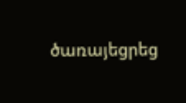ծառայեցրեց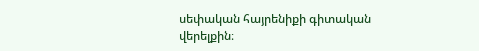սեփական հայրենիքի գիտական վերելքին։